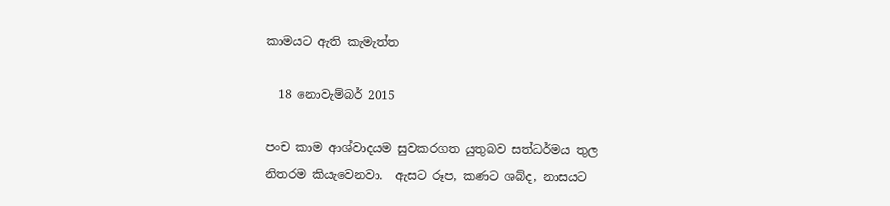කාමයට ඇති කැමැත්ත

  18 නොවැම්බර් 2015

පංච කාම ආශ්වාදයම සුවකරගත යුතුබව සත්ධර්මය තුල නිතරම කියැවෙනවා.  ඇසට රූප, කණට ශබ්ද, නාසයට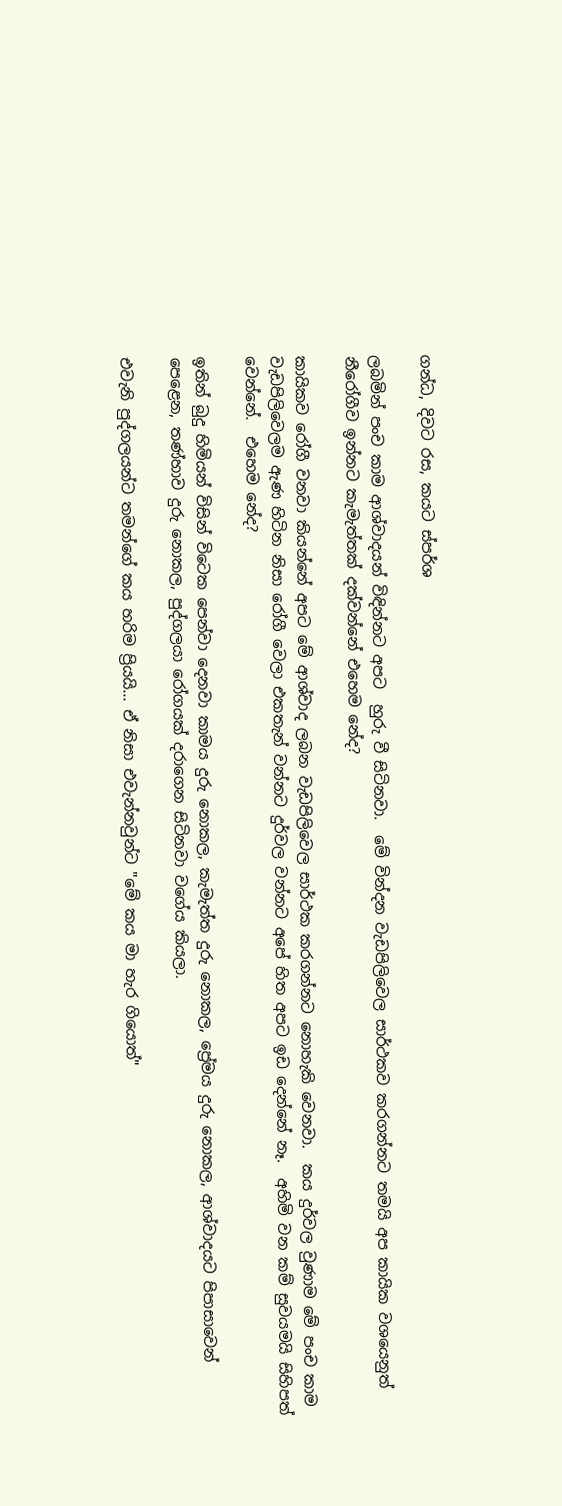ගන්ධ, දිවට රස, කයට ස්පර්ශ

ලබමින් පංච කාම ආශ්වාදයන් විඳින්නට අපට  හුරු වී සිටිනවා.  මේ වින්දන වැඩපිලිවෙල සාර්ථකව කරගන්නට තමයි අප කායික වශයෙනුත් නීරෝගීව ඉන්නට කැමැත්තක් දක්වන්නේ එහෙම නේද?

කායිකව රෝගී වනවා කියන්නේ අපට මේ ආශ්වාද ලබන වැඩපිලිවෙල සාර්ථක කරගන්නට නොහැකි වෙනවා.  කය දුර්වල වුණාම මේ පංච කාම වැඩපිලිවෙලම ඇණ හිටින නිසා රෝගී වෙලා එකතැන් වන්නට දුර්වල වන්නට අපේ හිත අපට ඉඩ දෙන්නේ නෑ.  අහිමි වන කම් සුවයමයි සිහිපත් වෙන්නේ.  එහෙම නේද?

ඉතින් බුදු හිමියන් විසින් විටෙක පෙන්වා දෙනවා කාමය දුරු නොකල, කැමැත්ත දුරු නොකල, ප්‍රේමය දුරු නොකල, ආශ්වාදයට පිපාසාවෙන් පෙළෙන, තණ්හාව දුරු නොකල, පුද්ගලයා රෝගයක් දරාගෙන සිටිනවා වගේය කියලා.

එවැනි පුද්ගලයන්ට තමන්ගේ කය හරිම ප්‍රියයි... ඒ නිසා එවැන්නවුන්ට "මේ කය මා හැර ගියොත්"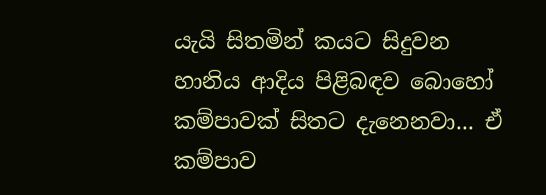යැයි සිතමින් කයට සිදුවන හානිය ආදිය පිළිබඳව බොහෝ කම්පාවක් සිතට දැනෙනවා... ඒ කම්පාව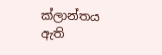ක්ලාන්තය ඇති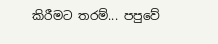කිරීමට තරම්... පපුවේ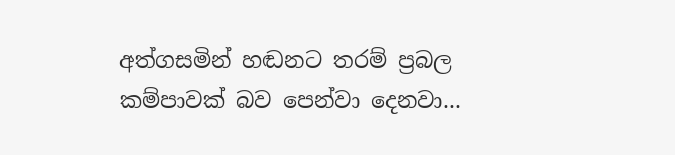අත්ගසමින් හඬනට තරම් ප්‍රබල කම්පාවක් බව පෙන්වා දෙනවා...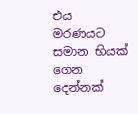එය මරණයට සමාන භියක් ගෙන දෙන්නක්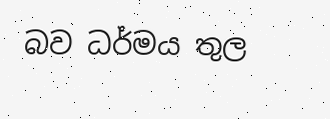බව ධර්මය තුල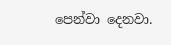පෙන්වා දෙනවා.